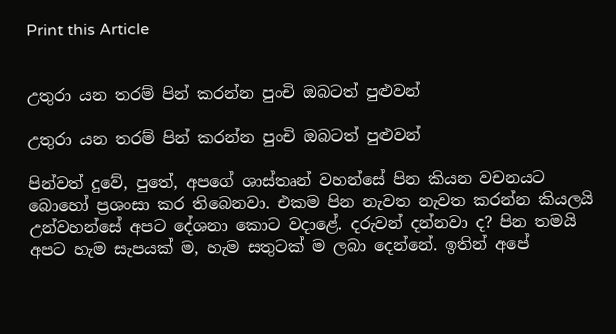Print this Article


උතුරා යන තරම් පින් කරන්න පුංචි ඔබටත් පුළුවන්

උතුරා යන තරම් පින් කරන්න පුංචි ඔබටත් පුළුවන්

පින්වත් දුවේ, පුතේ, අපගේ ශාස්තෘන් වහන්සේ පින කියන වචනයට බොහෝ ප්‍රශංසා කර තිබෙනවා. එකම පින නැවත නැවත කරන්න කියලයි උන්වහන්සේ අපට දේශනා කොට වදාළේ. දරුවන් දන්නවා ද? පින තමයි අපට හැම සැපයක් ම, හැම සතුටක් ම ලබා දෙන්නේ. ඉතින් අපේ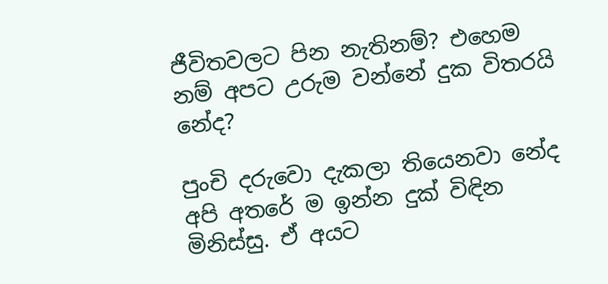ජීවිතවලට පින නැතිනම්? එහෙම නම් අපට උරුම වන්නේ දුක විතරයි නේද?

පුංචි දරුවො දැකලා තියෙනවා නේද අපි අතරේ ම ඉන්න දුක් විඳින මිනිස්සු. ඒ අයට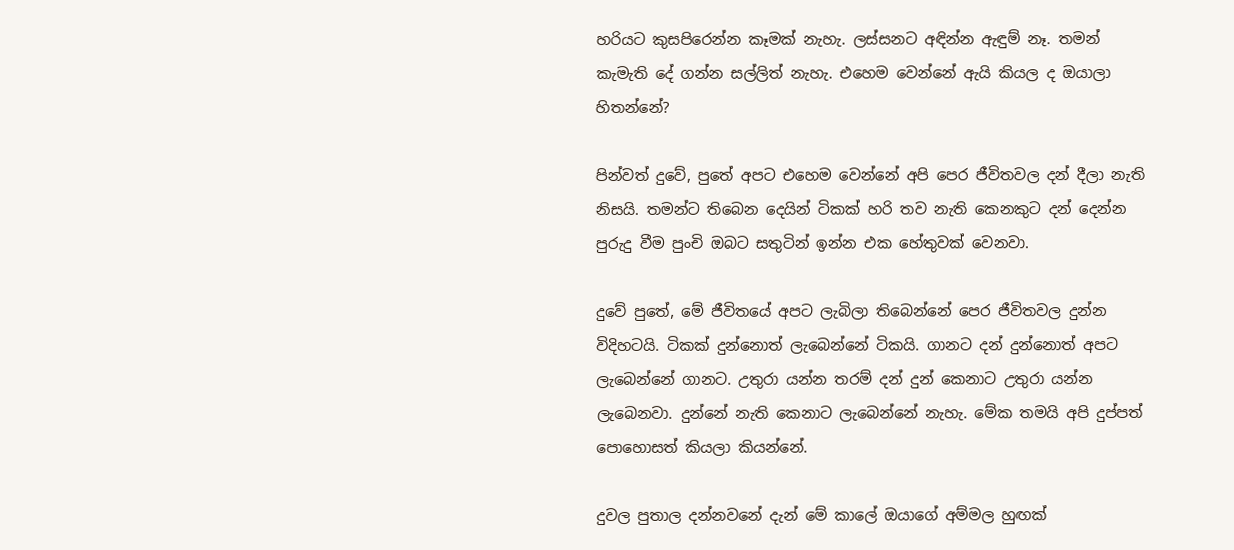හරියට කුසපිරෙන්න කෑමක් නැහැ. ලස්සනට අඳින්න ඇඳුම් නෑ. තමන් කැමැති දේ ගන්න සල්ලිත් නැහැ. එහෙම වෙන්නේ ඇයි කියල ද ඔයාලා හිතන්නේ?

පින්වත් දුවේ, පුතේ අපට එහෙම වෙන්නේ අපි පෙර ජීවිතවල දන් දීලා නැති නිසයි. තමන්ට තිබෙන දෙයින් ටිකක් හරි තව නැති කෙනකුට දන් දෙන්න පුරුදු වීම පුංචි ඔබට සතුටින් ඉන්න එක හේතුවක් වෙනවා.

දුවේ පුතේ, මේ ජීවිතයේ අපට ලැබිලා තිබෙන්නේ පෙර ජීවිතවල දුන්න විදිහටයි. ටිකක් දුන්නොත් ලැබෙන්නේ ටිකයි. ගානට දන් දුන්නොත් අපට ලැබෙන්නේ ගානට. උතුරා යන්න තරම් දන් දුන් කෙනාට උතුරා යන්න ලැබෙනවා. දුන්නේ නැති කෙනාට ලැබෙන්නේ නැහැ. මේක තමයි අපි දුප්පත් පොහොසත් කියලා කියන්නේ.

දුවල පුතාල දන්නවනේ දැන් මේ කාලේ ඔයාගේ අම්මල හුඟක්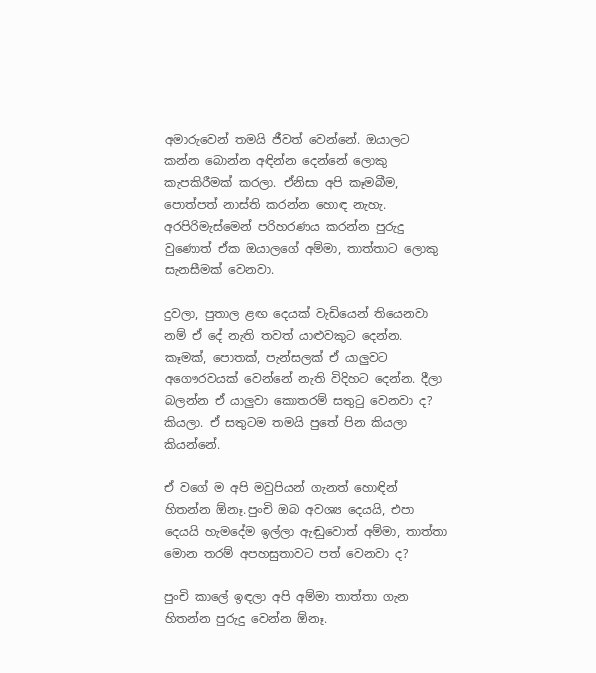අමාරුවෙන් තමයි ජීවත් වෙන්නේ. ඔයාලට කන්න බොන්න අඳින්න දෙන්නේ ලොකු කැපකිරීමක් කරලා. ඒනිසා අපි කෑමබීම, පොත්පත් නාස්ති කරන්න හොඳ නැහැ. අරපිරිමැස්මෙන් පරිහරණය කරන්න පුරුදු වුණොත් ඒක ඔයාලගේ අම්මා, තාත්තාට ලොකු සැනසීමක් වෙනවා.

දුවලා, පුතාල ළඟ දෙයක් වැඩියෙන් තියෙනවා නම් ඒ දේ නැති තවත් යාළුවකුට දෙන්න. කෑමක්, පොතක්, පැන්සලක් ඒ යාලුවට අගෞරවයක් වෙන්නේ නැති විදිහට දෙන්න. දීලා බලන්න ඒ යාලුවා කොතරම් සතුටු වෙනවා ද? කියලා. ඒ සතුටම තමයි පුතේ පින කියලා කියන්නේ.

ඒ වගේ ම අපි මවුපියන් ගැනත් හොඳින් හිතන්න ඕනෑ.පුංචි ඔබ අවශ්‍ය දෙයයි, එපා දෙයයි හැමදේම ඉල්ලා ඇඬුවොත් අම්මා, තාත්තා මොන තරම් අපහසුතාවට පත් වෙනවා ද?

පුංචි කාලේ ඉඳලා අපි අම්මා තාත්තා ගැන හිතන්න පුරුදු වෙන්න ඕනෑ.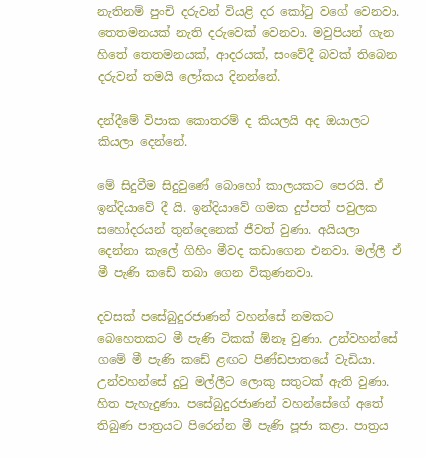නැතිනම් පුංචි දරුවන් වියළි දර කෝටු වගේ වෙනවා. තෙතමනයක් නැති දරුවෙක් වෙනවා. මවුපියන් ගැන හිතේ තෙතමනයක්, ආදරයක්, සංවේදී බවක් තිබෙන දරුවන් තමයි ලෝකය දිනන්නේ.

දන්දීමේ විපාක කොතරම් ද කියලයි අද ඔයාලට කියලා දෙන්නේ.

මේ සිදුවීම සිදුවුණේ බොහෝ කාලයකට පෙරයි. ඒ ඉන්දියාවේ දී යි. ඉන්දියාවේ ගමක දුප්පත් පවුලක සහෝදරයන් තුන්දෙනෙක් ජීවත් වුණා. අයියලා දෙන්නා කැලේ ගිහිං මීවද කඩාගෙන එනවා. මල්ලී ඒ මී පැණි කඩේ තබා ගෙන විකුණනවා.

දවසක් පසේබුදුරජාණන් වහන්සේ නමකට බෙහෙතකට මී පැණි ටිකක් ඕනෑ වුණා. උන්වහන්සේ ගමේ මී පැණි කඩේ ළඟට පිණ්ඩපාතයේ වැඩියා. උන්වහන්සේ දුටු මල්ලීට ලොකු සතුටක් ඇති වුණා. හිත පැහැදුණා. පසේබුදුරජාණන් වහන්සේගේ අතේ තිබුණ පාත්‍රයට පිරෙන්න මී පැණි පූජා කළා. පාත්‍රය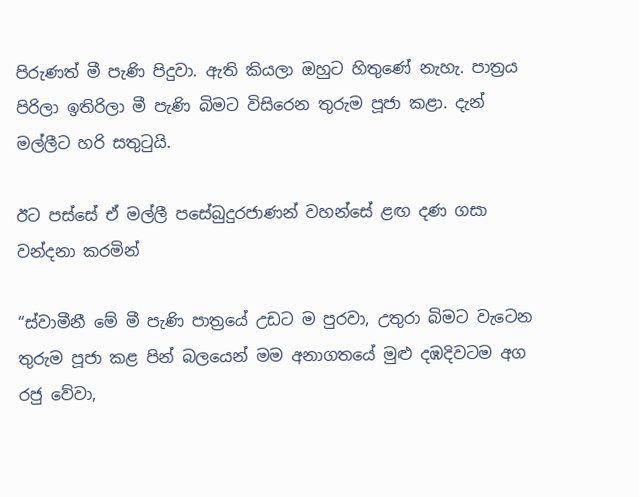පිරුණත් මී පැණි පිදුවා. ඇති කියලා ඔහුට හිතුණේ නැහැ. පාත්‍රය පිරිලා ඉතිරිලා මී පැණි බිමට විසිරෙන තුරුම පූජා කළා. දැන් මල්ලීට හරි සතුටුයි.

ඊට පස්සේ ඒ මල්ලී පසේබුදුරජාණන් වහන්සේ ළඟ දණ ගසා වන්දනා කරමින්

“ස්වාමීනී මේ මී පැණි පාත්‍රයේ උඩට ම පුරවා, උතුරා බිමට වැටෙන තුරුම පූජා කළ පින් බලයෙන් මම අනාගතයේ මුළු දඹදිවටම අග රජු වේවා,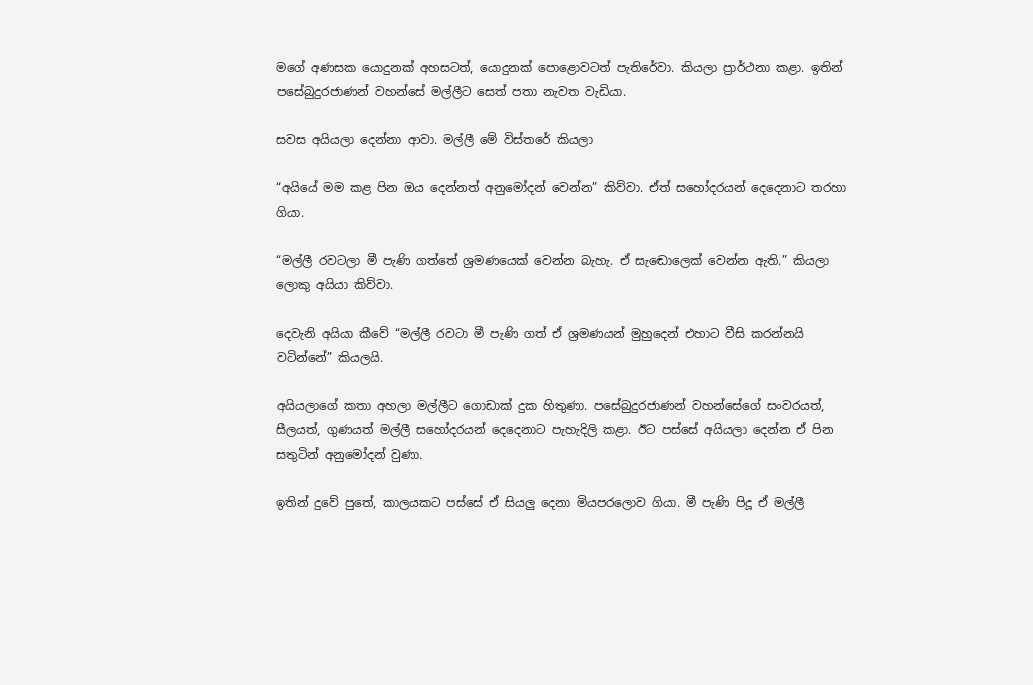මගේ අණසක යොදුනක් අහසටත්, යොදුනක් පොළොවටත් පැතිරේවා. කියලා ප්‍රාර්ථනා කළා. ඉතින් පසේබුදුරජාණන් වහන්සේ මල්ලීට සෙත් පතා නැවත වැඩියා.

සවස අයියලා දෙන්නා ආවා. මල්ලී මේ විස්තරේ කියලා

“අයියේ මම කළ පින ඔය දෙන්නත් අනුමෝදන් වෙන්න” කිව්වා. ඒත් සහෝදරයන් දෙදෙනාට තරහා ගියා.

“මල්ලී රවටලා මී පැණි ගත්තේ ශ්‍රමණයෙක් වෙන්න බැහැ. ඒ සැඬොලෙක් වෙන්න ඇති.” කියලා ලොකු අයියා කිව්වා.

දෙවැනි අයියා කීවේ “මල්ලී රවටා මී පැණි ගත් ඒ ශ්‍රමණයන් මුහුදෙන් එහාට වීසි කරන්නයි වටින්නේ” කියලයි.

අයියලාගේ කතා අහලා මල්ලීට ගොඩාක් දුක හිතුණා. පසේබුදුරජාණන් වහන්සේගේ සංවරයත්, සීලයත්, ගුණයත් මල්ලී සහෝදරයන් දෙදෙනාට පැහැදිලි කළා. ඊට පස්සේ අයියලා දෙන්න ඒ පින සතුටින් අනුමෝදන් වුණා.

ඉතින් දුවේ පුතේ, කාලයකට පස්සේ ඒ සියලු දෙනා මියපරලොව ගියා. මී පැණි පිදූ ඒ මල්ලී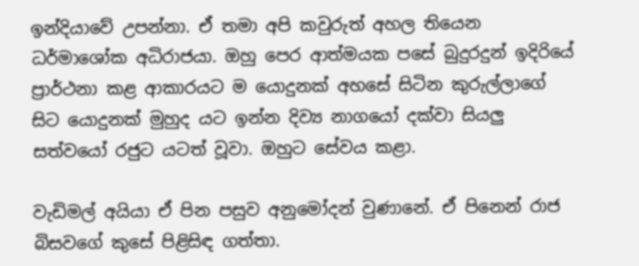ඉන්දියාවේ උපන්නා. ඒ තමා අපි කවුරුත් අහල තියෙන ධර්මාශෝක අධිරාජයා. ඔහු පෙර ආත්මයක පසේ බුදුරදුන් ඉදිරියේ ප්‍රාර්ථනා කළ ආකාරයට ම යොදුනක් අහසේ සිටින කුරුල්ලාගේ සිට යොදුනක් මුහුද යට ඉන්න දිව්‍ය නාගයෝ දක්වා සියලු සත්වයෝ රජුට යටත් වූවා. ඔහුට සේවය කළා.

වැඩිමල් අයියා ඒ පින පසුව අනුමෝදන් වුණානේ. ඒ පිනෙන් රාජ බිසවගේ කුසේ පිළිසිඳ ගත්තා.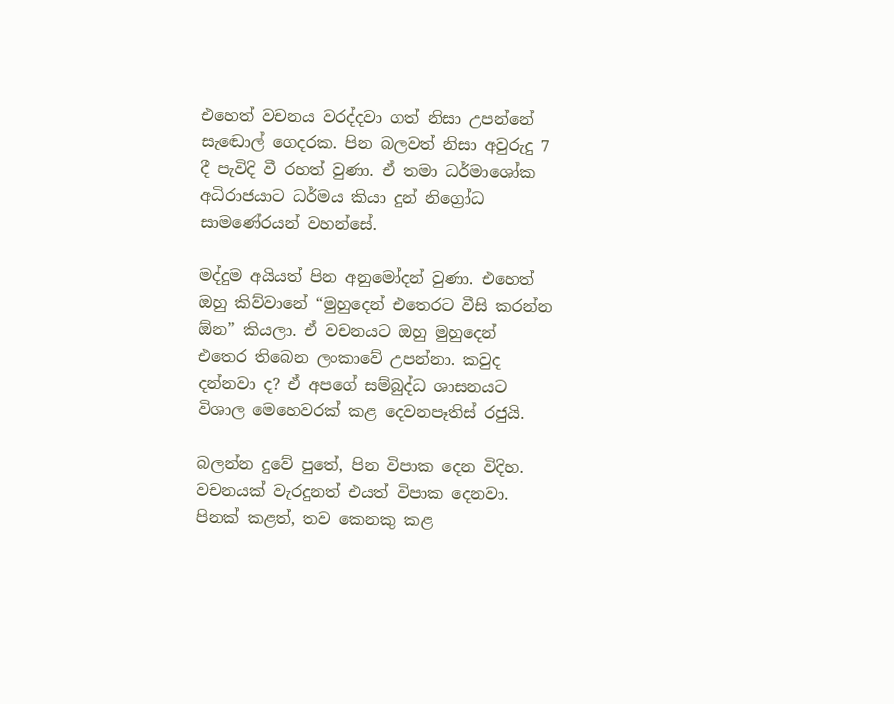එහෙත් වචනය වරද්දවා ගත් නිසා උපන්නේ සැඬොල් ගෙදරක. පින බලවත් නිසා අවුරුදු 7 දී පැවිදි වී රහත් වුණා. ඒ තමා ධර්මාශෝක අධිරාජයාට ධර්මය කියා දුන් නිග්‍රෝධ සාමණේරයන් වහන්සේ.

මද්දුම අයියත් පින අනුමෝදන් වුණා. එහෙත් ඔහු කිව්වානේ “මුහුදෙන් එතෙරට වීසි කරන්න ඕන” කියලා. ඒ වචනයට ඔහු මුහුදෙන් එතෙර තිබෙන ලංකාවේ උපන්නා. කවුද දන්නවා ද? ඒ අපගේ සම්බුද්ධ ශාසනයට විශාල මෙහෙවරක් කළ දෙවනපෑතිස් රජුයි.

බලන්න දුවේ පුතේ, පින විපාක දෙන විදිහ. වචනයක් වැරදුනත් එයත් විපාක දෙනවා. පිනක් කළත්, තව කෙනකු කළ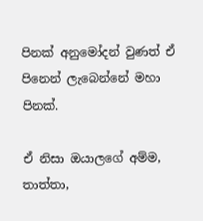පිනක් අනුමෝදන් වුණත් ඒ පිනෙන් ලැබෙන්නේ මහා පිනක්.

ඒ නිසා ඔයාලගේ අම්ම, තාත්තා,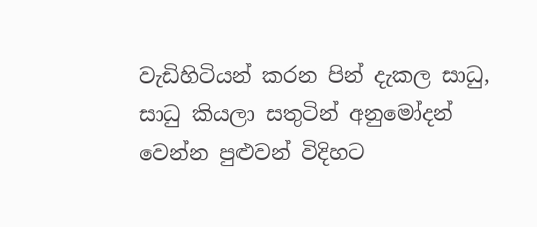වැඩිහිටියන් කරන පින් දැකල සාධු, සාධු කියලා සතුටින් අනුමෝදන් වෙන්න පුළුවන් විදිහට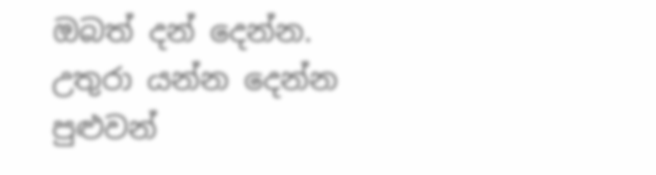ඔබත් දන් දෙන්න. උතුරා යන්න දෙන්න පුළුවන්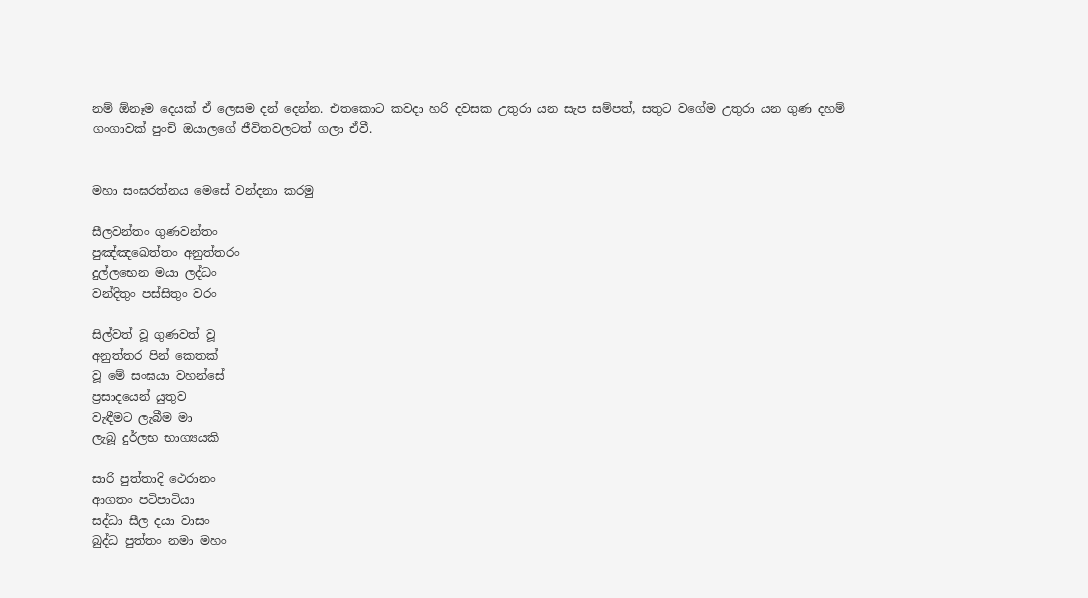නම් ඕනෑම දෙයක් ඒ ලෙසම දන් දෙන්න. එතකොට කවදා හරි දවසක උතුරා යන සැප සම්පත්, සතුට වගේම උතුරා යන ගුණ දහම් ගංගාවක් පුංචි ඔයාලගේ ජීවිතවලටත් ගලා ඒවී.


මහා සංඝරත්නය මෙසේ වන්දනා කරමු

සීලවන්තං ගුණවන්තං
පුඤ්ඤඛෙත්තං අනුත්තරං
දුල්ලභෙන මයා ලද්ධං
වන්දිතුං පස්සිතුං වරං

සිල්වත් වූ ගුණවත් වූ
අනුත්තර පින් කෙතක්
වූ මේ සංඝයා වහන්සේ
ප්‍රසාදයෙන් යුතුව
වැඳීමට ලැබීම මා
ලැබූ දුර්ලභ භාග්‍යයකි

සාරි පුත්තාදි ථෙරානං
ආගතං පටිපාටියා
සද්ධා සීල දයා වාසං
බුද්ධ පුත්තං නමා මහං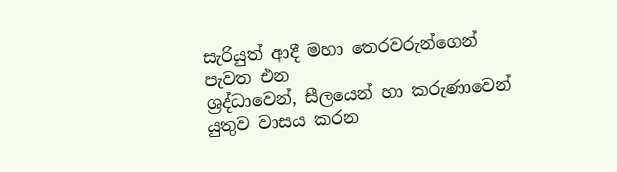සැරියුත් ආදී මහා තෙරවරුන්ගෙන්
පැවත එන
ශ්‍රද්ධාවෙන්, සීලයෙන් හා කරුණාවෙන්
යුතුව වාසය කරන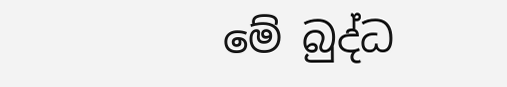මේ බුද්ධ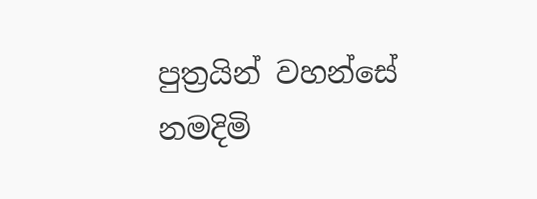පුත්‍රයින් වහන්සේ නමදිමි